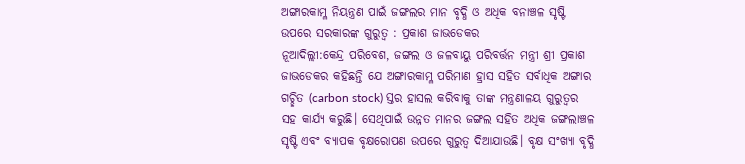ଅଙ୍ଗାରକାମ୍ଳ ନିୟନ୍ତ୍ରଣ ପାଇଁ ଜଙ୍ଗଲର ମାନ ବୃଦ୍ଧି ଓ ଅଧିକ ବନାଞ୍ଚଳ ସୃଷ୍ଟି ଉପରେ ସରକାରଙ୍କ ଗୁରୁତ୍ୱ : ପ୍ରକାଶ ଜାଭଡେକର
ନୂଆଦିଲ୍ଲୀ:କେନ୍ଦ୍ର ପରିବେଶ, ଜଙ୍ଗଲ ଓ ଜଳବାୟୁ ପରିବର୍ତ୍ତନ ମନ୍ତ୍ରୀ ଶ୍ରୀ ପ୍ରକାଶ ଜାଭଡେକର କହିଛନ୍ତି ଯେ ଅଙ୍ଗାରକାମ୍ଳ ପରିମାଣ ହ୍ରାସ ସହିତ ସର୍ବାଧିକ ଅଙ୍ଗାର ଗଚ୍ଛିତ (carbon stock) ସ୍ତର ହାସଲ କରିବାକୁ ତାଙ୍କ ମନ୍ତ୍ରଣାଳୟ ଗୁରୁତ୍ୱର ସହ କାର୍ଯ୍ୟ କରୁଛି। ସେଥିପାଇଁ ଉନ୍ନତ ମାନର ଜଙ୍ଗଲ ସହିତ ଅଧିକ ଜଙ୍ଗଲାଞ୍ଚଳ ସୃଷ୍ଟି ଏବଂ ବ୍ୟାପକ ବୃକ୍ଷରୋପଣ ଉପରେ ଗୁରୁତ୍ୱ ଦିଆଯାଉଛି। ବୃକ୍ଷ ସଂଖ୍ୟା ବୃଦ୍ଧି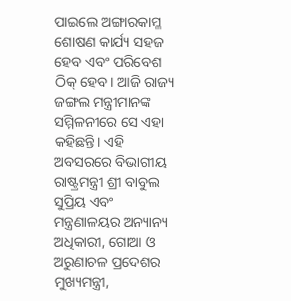ପାଇଲେ ଅଙ୍ଗାରକାମ୍ଳ ଶୋଷଣ କାର୍ଯ୍ୟ ସହଜ ହେବ ଏବଂ ପରିବେଶ ଠିକ୍ ହେବ। ଆଜି ରାଜ୍ୟ ଜଙ୍ଗଲ ମନ୍ତ୍ରୀମାନଙ୍କ ସମ୍ମିଳନୀରେ ସେ ଏହା କହିଛନ୍ତି। ଏହି ଅବସରରେ ବିଭାଗୀୟ ରାଷ୍ଟ୍ରମନ୍ତ୍ରୀ ଶ୍ରୀ ବାବୁଲ ସୁପ୍ରିୟ ଏବଂ ମନ୍ତ୍ରଣାଳୟର ଅନ୍ୟାନ୍ୟ ଅଧିକାରୀ, ଗୋଆ ଓ ଅରୁଣାଚଳ ପ୍ରଦେଶର ମୁଖ୍ୟମନ୍ତ୍ରୀ,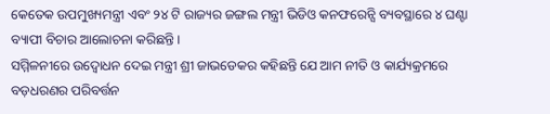କେତେକ ଉପମୁଖ୍ୟମନ୍ତ୍ରୀ ଏବଂ ୨୪ ଟି ରାଜ୍ୟର ଜଙ୍ଗଲ ମନ୍ତ୍ରୀ ଭିଡିଓ କନଫରେନ୍ସି ବ୍ୟବସ୍ଥାରେ ୪ ଘଣ୍ଟା ବ୍ୟାପୀ ବିଚାର ଆଲୋଚନା କରିଛନ୍ତି।
ସମ୍ମିଳନୀରେ ଉଦ୍ବୋଧନ ଦେଇ ମନ୍ତ୍ରୀ ଶ୍ରୀ ଜାଭଡେକର କହିଛନ୍ତି ଯେ ଆମ ନୀତି ଓ କାର୍ଯ୍ୟକ୍ରମରେ ବଡ଼ଧରଣର ପରିବର୍ତ୍ତନ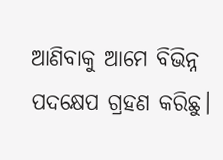ଆଣିବାକୁ ଆମେ ବିଭିନ୍ନ ପଦକ୍ଷେପ ଗ୍ରହଣ କରିଛୁ।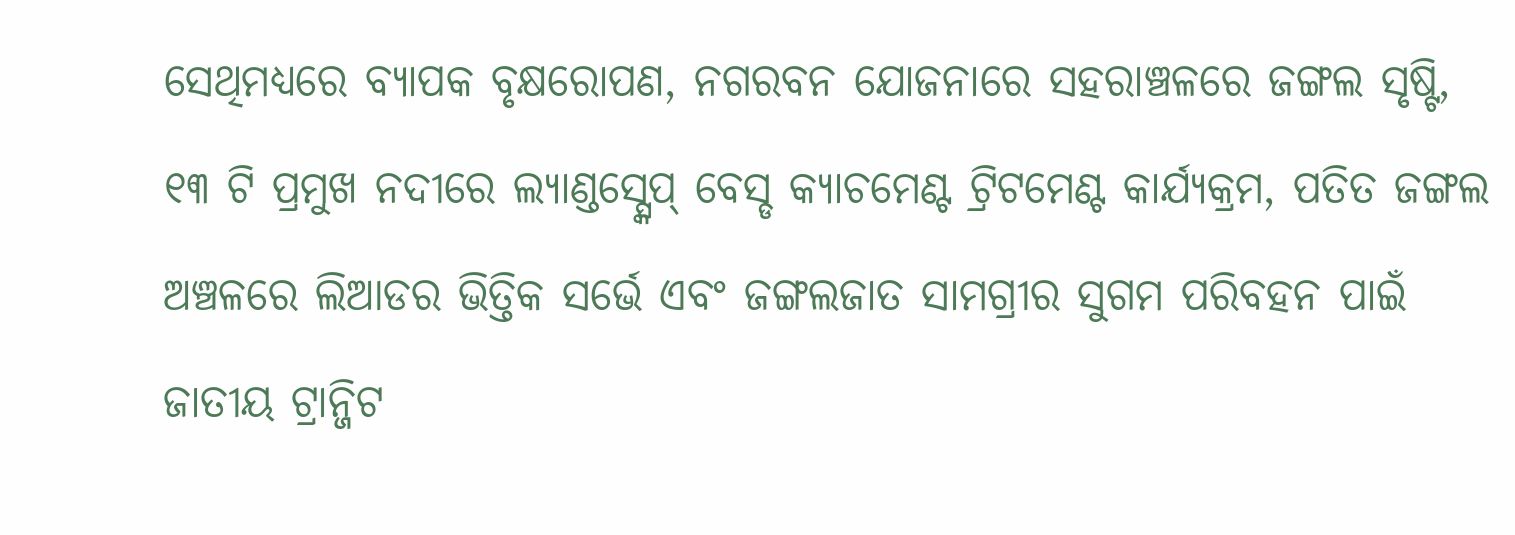ସେଥିମଧ୍ୟରେ ବ୍ୟାପକ ବୃକ୍ଷରୋପଣ, ନଗରବନ ଯୋଜନାରେ ସହରାଞ୍ଚଳରେ ଜଙ୍ଗଲ ସୃଷ୍ଟି, ୧୩ ଟି ପ୍ରମୁଖ ନଦୀରେ ଲ୍ୟାଣ୍ଡସ୍ସ୍କେପ୍ ବେସ୍ଡ କ୍ୟାଚମେଣ୍ଟ ଟ୍ରିଟମେଣ୍ଟ କାର୍ଯ୍ୟକ୍ରମ, ପତିତ ଜଙ୍ଗଲ ଅଞ୍ଚଳରେ ଲିଆଡର ଭିତ୍ତିକ ସର୍ଭେ ଏବଂ ଜଙ୍ଗଲଜାତ ସାମଗ୍ରୀର ସୁଗମ ପରିବହନ ପାଇଁ ଜାତୀୟ ଟ୍ରାନ୍ଜିଟ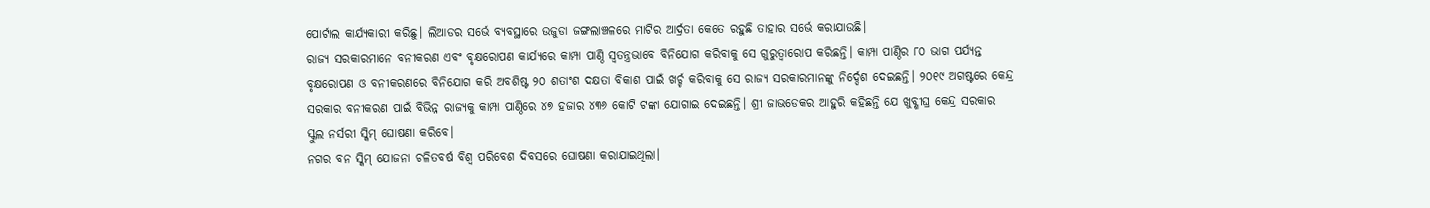ପୋର୍ଟାଲ କାର୍ଯ୍ୟକାରୀ କରିଛୁ। ଲିଆଡର ସର୍ଭେ ବ୍ୟବସ୍ଥାରେ ଉଜୁଡା ଜଙ୍ଗଲାଞ୍ଚଳରେ ମାଟିର ଆର୍ଦ୍ରତା କେତେ ରହୁଛି ତାହାର ସର୍ଭେ କରାଯାଉଛି।
ରାଜ୍ୟ ସରକାରମାନେ ବନୀକରଣ ଏବଂ ବୃକ୍ଷରୋପଣ କାର୍ଯ୍ୟରେ କାମ୍ପା ପାଣ୍ଠି ସ୍ୱତନ୍ତ୍ରଭାବେ ବିନିଯୋଗ କରିବାକୁ ସେ ଗୁରୁତ୍ୱାରୋପ କରିଛନ୍ତି। କାମ୍ପା ପାଣ୍ଠିର ୮୦ ଭାଗ ପର୍ଯ୍ୟନ୍ତ ବୃକ୍ଷରୋପଣ ଓ ବନୀକରଣରେ ବିନିଯୋଗ କରି ଅବଶିଷ୍ଟ ୨୦ ଶତାଂଶ ଦକ୍ଷତା ବିକାଶ ପାଇଁ ଖର୍ଚ୍ଚ କରିବାକୁ ସେ ରାଜ୍ୟ ସରକାରମାନଙ୍କୁ ନିର୍ଦ୍ଦେଶ ଦେଇଛନ୍ତି। ୨୦୧୯ ଅଗଷ୍ଟରେ କେନ୍ଦ୍ର ସରକାର ବନୀକରଣ ପାଇଁ ବିଭିନ୍ନ ରାଜ୍ୟକୁ କାମ୍ପା ପାଣ୍ଠିରେ ୪୭ ହଜାର ୪୩୬ କୋଟି ଟଙ୍କା ଯୋଗାଇ ଦେଇଛନ୍ତି। ଶ୍ରୀ ଜାଭଡେକର ଆହୁରି କହିଛନ୍ତି ଯେ ଖୁବ୍ଶୀଘ୍ର କେନ୍ଦ୍ର ସରକାର ସ୍କୁଲ ନର୍ସରୀ ସ୍କିମ୍ ଘୋଷଣା କରିବେ।
ନଗର ବନ ସ୍କିମ୍ ଯୋଜନା ଚଳିତବର୍ଷ ବିଶ୍ୱ ପରିବେଶ ଦିବସରେ ଘୋଷଣା କରାଯାଇଥିଲା।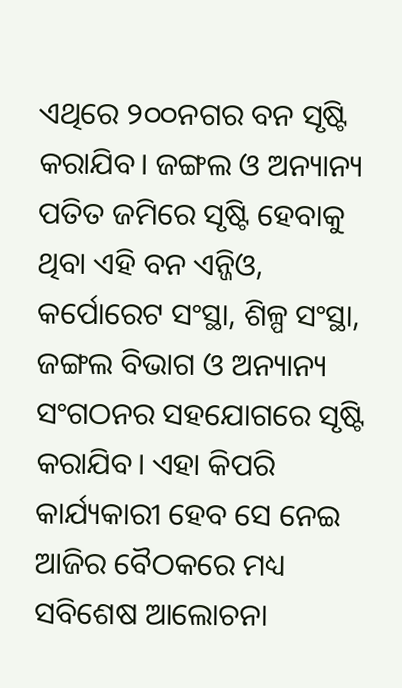ଏଥିରେ ୨୦୦ନଗର ବନ ସୃଷ୍ଟି କରାଯିବ। ଜଙ୍ଗଲ ଓ ଅନ୍ୟାନ୍ୟ ପତିତ ଜମିରେ ସୃଷ୍ଟି ହେବାକୁ ଥିବା ଏହି ବନ ଏନ୍ଜିଓ, କର୍ପୋରେଟ ସଂସ୍ଥା, ଶିଳ୍ପ ସଂସ୍ଥା, ଜଙ୍ଗଲ ବିଭାଗ ଓ ଅନ୍ୟାନ୍ୟ ସଂଗଠନର ସହଯୋଗରେ ସୃଷ୍ଟି କରାଯିବ। ଏହା କିପରି କାର୍ଯ୍ୟକାରୀ ହେବ ସେ ନେଇ ଆଜିର ବୈଠକରେ ମଧ୍ୟ ସବିଶେଷ ଆଲୋଚନା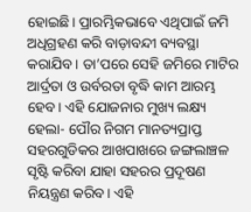ହୋଇଛି। ପ୍ରାରମ୍ଭିକଭାବେ ଏଥିପାଇଁ ଜମି ଅଧିଗ୍ରହଣ କରି ବାଡ଼ାବନ୍ଦୀ ବ୍ୟବସ୍ଥା କରାଯିବ । ତା’ପରେ ସେହି ଜମିରେ ମାଟିର ଆର୍ଦ୍ରତା ଓ ଉର୍ବରତା ବୃଦ୍ଧି କାମ ଆରମ୍ଭ ହେବ। ଏହି ଯୋଜନାର ମୁଖ୍ୟ ଲକ୍ଷ୍ୟ ହେଲା- ପୌର ନିଗମ ମାନତ୍ୟପ୍ରାପ୍ତ ସହରଗୁଡିକର ଆଖପାଖରେ ଜଙ୍ଗଲାଞ୍ଚଳ ସୃଷ୍ଟି କରିବା ଯାହା ସହରର ପ୍ରଦୂଷଣ ନିୟନ୍ତ୍ରଣ କରିବ। ଏହି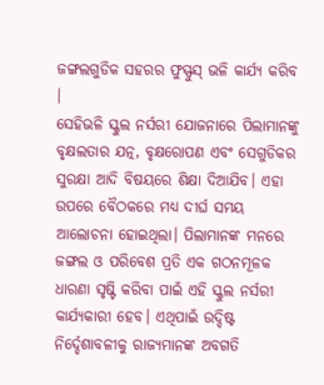ଜଙ୍ଗଲଗୁଡିକ ସହରର ଫୁସ୍ଫୁସ୍ ଭଳି କାର୍ଯ୍ୟ କରିବ ।
ସେହିଭଳି ସ୍କୁଲ ନର୍ସରୀ ଯୋଜନାରେ ପିଲାମାନଙ୍କୁ ବୃକ୍ଷଲତାର ଯତ୍ନ, ବୃକ୍ଷରୋପଣ ଏବଂ ସେଗୁଡିକର ସୁରକ୍ଷା ଆଦି ବିଷୟରେ ଶିକ୍ଷା ଦିଆଯିବ। ଏହା ଉପରେ ବୈଠକରେ ମଧ୍ୟ ଦୀର୍ଘ ସମୟ ଆଲୋଚନା ହୋଇଥିଲା। ପିଲାମାନଙ୍କ ମନରେ ଜଙ୍ଗଲ ଓ ପରିବେଶ ପ୍ରତି ଏକ ଗଠନମୂଳକ ଧାରଣା ସୃଷ୍ଟି କରିବା ପାଇଁ ଏହି ସ୍କୁଲ ନର୍ସରୀ କାର୍ଯ୍ୟକାରୀ ହେବ। ଏଥିପାଇଁ ଉଦ୍ଦିଷ୍ଟ ନିର୍ଦ୍ଦେଶାବଳୀକୁ ରାଜ୍ୟମାନଙ୍କ ଅବଗତି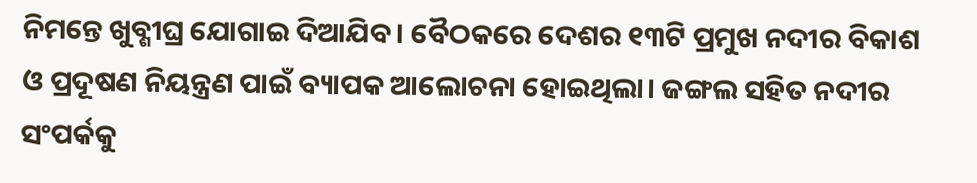ନିମନ୍ତେ ଖୁବ୍ଶୀଘ୍ର ଯୋଗାଇ ଦିଆଯିବ। ବୈଠକରେ ଦେଶର ୧୩ଟି ପ୍ରମୁଖ ନଦୀର ବିକାଶ ଓ ପ୍ରଦୂଷଣ ନିୟନ୍ତ୍ରଣ ପାଇଁ ବ୍ୟାପକ ଆଲୋଚନା ହୋଇଥିଲା। ଜଙ୍ଗଲ ସହିତ ନଦୀର ସଂପର୍କକୁ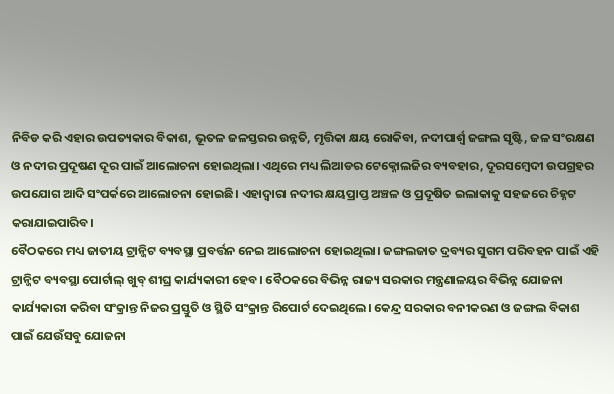ନିବିଡ କରି ଏହାର ଉପତ୍ୟକାର ବିକାଶ, ଭୂତଳ ଜଳସ୍ତରର ଉନ୍ନତି, ମୃତ୍ତିକା କ୍ଷୟ ରୋକିବା, ନଦୀପାର୍ଶ୍ଵ ଜଙ୍ଗଲ ସୃଷ୍ଟି, ଜଳ ସଂରକ୍ଷଣ ଓ ନଦୀର ପ୍ରଦୂଷଣ ଦୂର ପାଇଁ ଆଲୋଚନା ହୋଇଥିଲା। ଏଥିରେ ମଧ୍ୟ ଲିଆଡର ଟେକ୍ନୋଲଜିର ବ୍ୟବହାର, ଦୂରସମ୍ବେଦୀ ଉପଗ୍ରହର ଉପଯୋଗ ଆଦି ସଂପର୍କରେ ଆଲୋଚନା ହୋଇଛି। ଏହାଦ୍ୱାରା ନଦୀର କ୍ଷୟପ୍ରାପ୍ତ ଅଞ୍ଚଳ ଓ ପ୍ରଦୂଷିତ ଇଲାକାକୁ ସହଜରେ ଚିହ୍ନଟ କରାଯାଇପାରିବ।
ବୈଠକରେ ମଧ୍ୟ ଜାତୀୟ ଟ୍ରାନ୍ଜିଟ ବ୍ୟବସ୍ଥା ପ୍ରବର୍ତ୍ତନ ନେଇ ଆଲୋଚନା ହୋଇଥିଲା। ଜଙ୍ଗଲଜାତ ଦ୍ରବ୍ୟର ସୁଗମ ପରିବହନ ପାଇଁ ଏହି ଟ୍ରାନ୍ଜିଟ ବ୍ୟବସ୍ଥା ପୋର୍ଟାଲ୍ ଖୁବ୍ ଶୀଘ୍ର କାର୍ଯ୍ୟକାରୀ ହେବ। ବୈଠକରେ ବିଭିନ୍ନ ରାଜ୍ୟ ସରକାର ମନ୍ତ୍ରଣାଳୟର ବିଭିନ୍ନ ଯୋଜନା କାର୍ଯ୍ୟକାରୀ କରିବା ସଂକ୍ରାନ୍ତ ନିଜର ପ୍ରସ୍ତୁତି ଓ ସ୍ଥିତି ସଂକ୍ରାନ୍ତ ରିପୋର୍ଟ ଦେଇଥିଲେ। କେନ୍ଦ୍ର ସରକାର ବନୀକରଣ ଓ ଜଙ୍ଗଲ ବିକାଶ ପାଇଁ ଯେଉଁସବୁ ଯୋଜନା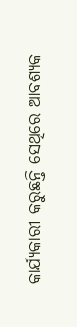କାର୍ଯ୍ୟକାରୀ କରୁଛନ୍ତି ସେଥିରେ ଆବଶ୍ୟକ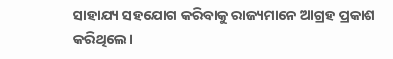ସାହାଯ୍ୟ ସହଯୋଗ କରିବାକୁ ରାଜ୍ୟମାନେ ଆଗ୍ରହ ପ୍ରକାଶ କରିଥିଲେ।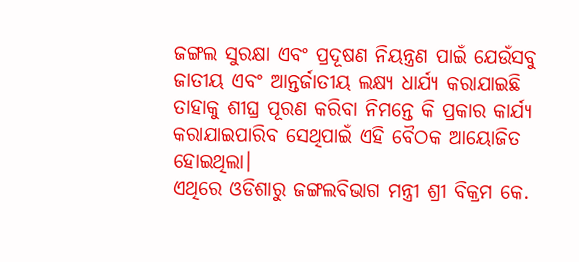ଜଙ୍ଗଲ ସୁରକ୍ଷା ଏବଂ ପ୍ରଦୂଷଣ ନିୟନ୍ତ୍ରଣ ପାଇଁ ଯେଉଁସବୁ ଜାତୀୟ ଏବଂ ଆନ୍ତର୍ଜାତୀୟ ଲକ୍ଷ୍ୟ ଧାର୍ଯ୍ୟ କରାଯାଇଛି ତାହାକୁ ଶୀଘ୍ର ପୂରଣ କରିବା ନିମନ୍ତେ କି ପ୍ରକାର କାର୍ଯ୍ୟ କରାଯାଇପାରିବ ସେଥିପାଇଁ ଏହି ବୈଠକ ଆୟୋଜିତ ହୋଇଥିଲା।
ଏଥିରେ ଓଡିଶାରୁ ଜଙ୍ଗଲବିଭାଗ ମନ୍ତ୍ରୀ ଶ୍ରୀ ବିକ୍ରମ କେ.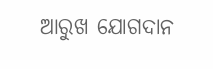ଆରୁଖ ଯୋଗଦାନ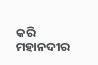କରି ମହାନଦୀର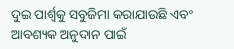ଦୁଇ ପାର୍ଶ୍ବକୁ ସବୁଜିମା କରାଯାଉଛି ଏବଂ ଆବଶ୍ୟକ ଅନୁଦାନ ପାଇଁ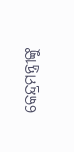କେନ୍ଦ୍ରମନ୍ତ୍ରୀଙ୍କୁ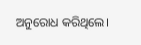ଅନୁରୋଧ କରିଥିଲେ।